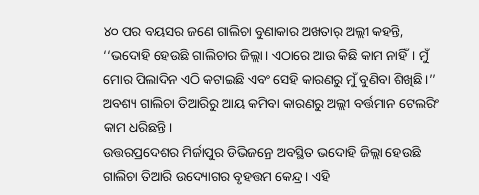୪୦ ପର ବୟସର ଜଣେ ଗାଲିଚା ବୁଣାକାର ଅଖତାର୍ ଅଲ୍ଲୀ କହନ୍ତି, ‘‘ଭଦୋହି ହେଉଛି ଗାଲିଚାର ଜିଲ୍ଲା। ଏଠାରେ ଆଉ କିଛି କାମ ନାହିଁ। ମୁଁ ମୋର ପିଲାଦିନ ଏଠି କଟାଇଛି ଏବଂ ସେହି କାରଣରୁ ମୁଁ ବୁଣିବା ଶିଖିଛି।’’ ଅବଶ୍ୟ ଗାଲିଚା ତିଆରିରୁ ଆୟ କମିବା କାରଣରୁ ଅଲ୍ଲୀ ବର୍ତ୍ତମାନ ଟେଲରିଂ କାମ ଧରିଛନ୍ତି।
ଉତ୍ତରପ୍ରଦେଶର ମିର୍ଜାପୁର ଡିଭିଜନ୍ରେ ଅବସ୍ଥିତ ଭଦୋହି ଜିଲ୍ଲା ହେଉଛି ଗାଲିଚା ତିଆରି ଉଦ୍ୟୋଗର ବୃହତ୍ତମ କେନ୍ଦ୍ର। ଏହି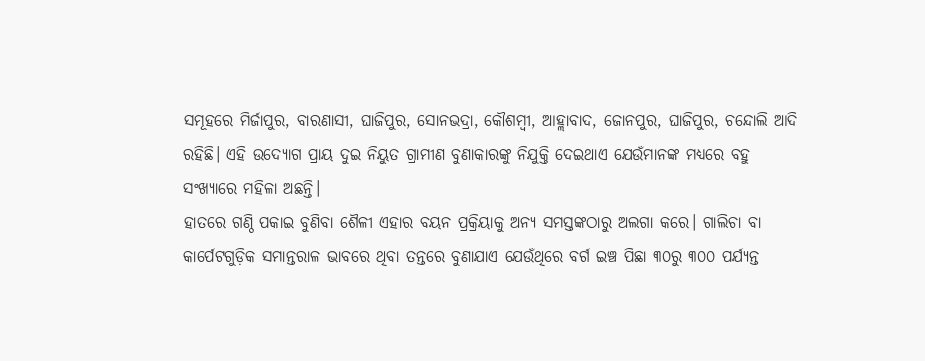ସମୂହରେ ମିର୍ଜାପୁର, ବାରଣାସୀ, ଘାଜିପୁର, ସୋନଭଦ୍ରା, କୌଶମ୍ବୀ, ଆହ୍ଲାବାଦ, ଜୋନପୁର, ଘାଜିପୁର, ଚନ୍ଦୋଲି ଆଦି ରହିଛି। ଏହି ଉଦ୍ୟୋଗ ପ୍ରାୟ ଦୁଇ ନିୟୁତ ଗ୍ରାମୀଣ ବୁଣାକାରଙ୍କୁ ନିଯୁକ୍ତି ଦେଇଥାଏ ଯେଉଁମାନଙ୍କ ମଧ୍ୟରେ ବହୁ ସଂଖ୍ୟାରେ ମହିଳା ଅଛନ୍ତି।
ହାତରେ ଗଣ୍ଠି ପକାଇ ବୁଣିବା ଶୈଳୀ ଏହାର ବୟନ ପ୍ରକ୍ରିୟାକୁ ଅନ୍ୟ ସମସ୍ତଙ୍କଠାରୁ ଅଲଗା କରେ। ଗାଲିଚା ବା କାର୍ପେଟଗୁଡ଼ିକ ସମାନ୍ତରାଳ ଭାବରେ ଥିବା ତନ୍ତରେ ବୁଣାଯାଏ ଯେଉଁଥିରେ ବର୍ଗ ଇଞ୍ଚ ପିଛା ୩୦ରୁ ୩୦୦ ପର୍ଯ୍ୟନ୍ତ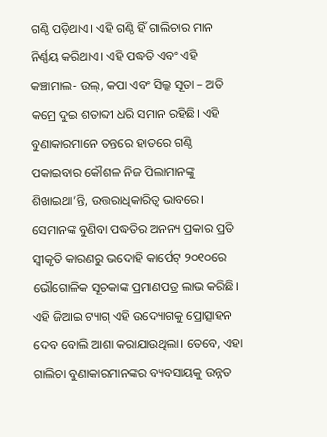ଗଣ୍ଠି ପଡ଼ିଥାଏ। ଏହି ଗଣ୍ଠି ହିଁ ଗାଲିଚାର ମାନ ନିର୍ଣ୍ଣୟ କରିଥାଏ। ଏହି ପଦ୍ଧତି ଏବଂ ଏହି କଞ୍ଚାମାଲ- ଉଲ୍, କପା ଏବଂ ସିଲ୍କ ସୂତା – ଅତି କମ୍ରେ ଦୁଇ ଶତାବ୍ଦୀ ଧରି ସମାନ ରହିଛି। ଏହି ବୁଣାକାରମାନେ ତନ୍ତରେ ହାତରେ ଗଣ୍ଠି ପକାଇବାର କୌଶଳ ନିଜ ପିଲାମାନଙ୍କୁ ଶିଖାଇଥା’ନ୍ତି, ଉତ୍ତରାଧିକାରିତ୍ୱ ଭାବରେ।
ସେମାନଙ୍କ ବୁଣିବା ପଦ୍ଧତିର ଅନନ୍ୟ ପ୍ରକାର ପ୍ରତି ସ୍ୱୀକୃତି କାରଣରୁ ଭଦୋହି କାର୍ପେଟ୍ ୨୦୧୦ରେ ଭୌଗୋଳିକ ସୂଚକାଙ୍କ ପ୍ରମାଣପତ୍ର ଲାଭ କରିଛି। ଏହି ଜିଆଇ ଟ୍ୟାଗ୍ ଏହି ଉଦ୍ୟୋଗକୁ ପ୍ରୋତ୍ସାହନ ଦେବ ବୋଲି ଆଶା କରାଯାଉଥିଲା। ତେବେ, ଏହା ଗାଲିଚା ବୁଣାକାରମାନଙ୍କର ବ୍ୟବସାୟକୁ ଉନ୍ନତ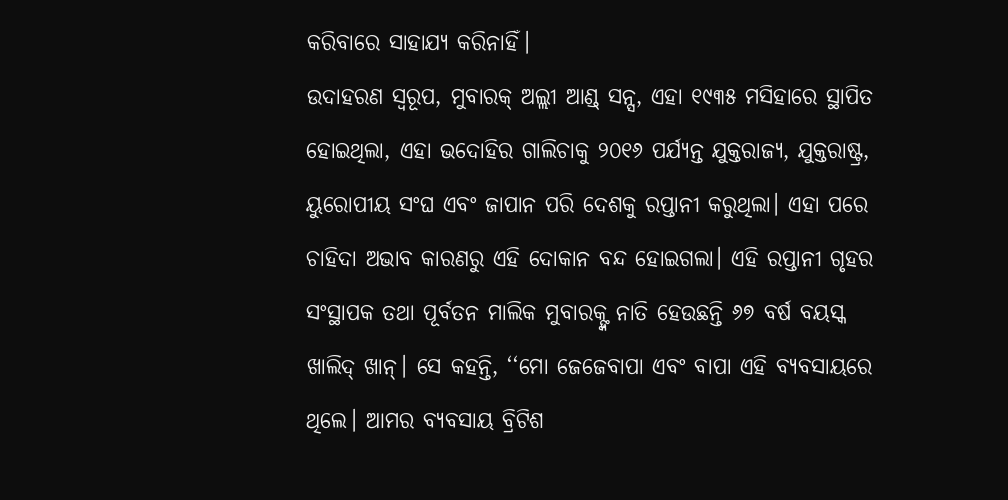କରିବାରେ ସାହାଯ୍ୟ କରିନାହିଁ।
ଉଦାହରଣ ସ୍ୱରୂପ, ମୁବାରକ୍ ଅଲ୍ଲୀ ଆଣ୍ଡ୍ ସନ୍ସ, ଏହା ୧୯୩୫ ମସିହାରେ ସ୍ଥାପିତ ହୋଇଥିଲା, ଏହା ଭଦୋହିର ଗାଲିଚାକୁ ୨୦୧୬ ପର୍ଯ୍ୟନ୍ତ ଯୁକ୍ତରାଜ୍ୟ, ଯୁକ୍ତରାଷ୍ଟ୍ର, ୟୁରୋପୀୟ ସଂଘ ଏବଂ ଜାପାନ ପରି ଦେଶକୁ ରପ୍ତାନୀ କରୁଥିଲା। ଏହା ପରେ ଚାହିଦା ଅଭାବ କାରଣରୁ ଏହି ଦୋକାନ ବନ୍ଦ ହୋଇଗଲା। ଏହି ରପ୍ତାନୀ ଗୃହର ସଂସ୍ଥାପକ ତଥା ପୂର୍ବତନ ମାଲିକ ମୁବାରକ୍ଙ୍କ ନାତି ହେଉଛନ୍ତି ୬୭ ବର୍ଷ ବୟସ୍କ ଖାଲିଦ୍ ଖାନ୍। ସେ କହନ୍ତି, ‘‘ମୋ ଜେଜେବାପା ଏବଂ ବାପା ଏହି ବ୍ୟବସାୟରେ ଥିଲେ। ଆମର ବ୍ୟବସାୟ ବ୍ରିଟିଶ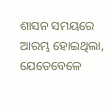ଶାସନ ସମୟରେ ଆରମ୍ଭ ହୋଇଥିଲା, ଯେତେବେଳେ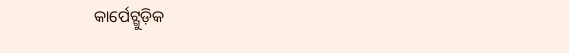କାର୍ପେଟ୍ଗୁଡ଼ିକ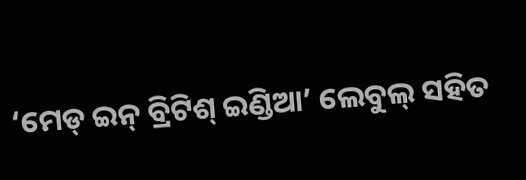‘ମେଡ୍ ଇନ୍ ବ୍ରିଟିଶ୍ ଇଣ୍ଡିଆ’ ଲେବୁଲ୍ ସହିତ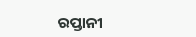ରପ୍ତାନୀ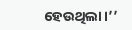ହେଉଥିଲା।’’